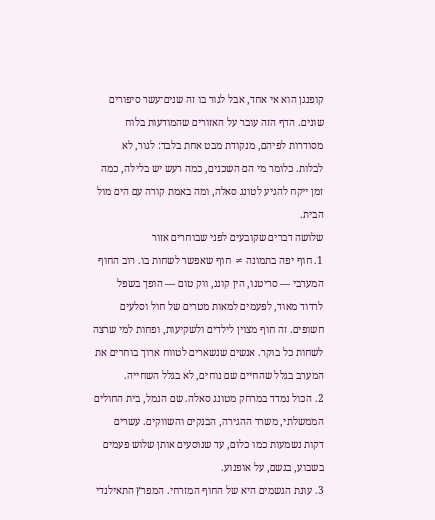קופנגן הוא אי אחד, אבל לגור בו זה שנים־עשר סיפורים שונים. הדף הזה עובר על האזורים שהמודעות בלוח מסודרות לפיהם, מנקודת מבט אחת בלבד: לגור, לא לבלות. כלומר מי הם השכנים, כמה רעש יש בלילה, כמה זמן ייקח להגיע לטונג סאלה, ומה באמת קורה עם הים מול הבית.
שלושה דברים שקובעים לפני שבוחרים אזור
1. חוף יפה בתמונה ≠ חוף שאפשר לשחות בו. רוב החוף המערבי — סריטנו, הין קונג, ווק טום — הופך בשפל לרדוד מאוד, לפעמים למאות מטרים של חול וסלעים חשופים. זה חוף מצוין לילדים ולשקיעות, ופחות למי שרצה לשחות כל בוקר. אנשים שנשארים לטווח ארוך בוחרים את המערב בגלל שהחיים שם נוחים, לא בגלל השחייה.
2. הכול נמדד במרחק מטונג סאלה. שם הנמל, בית החולים הממשלתי, משרד ההגירה, הבנקים והשווקים. עשרים דקות נשמעות כמו כלום, עד שנוסעים אותן שלוש פעמים בשבוע, בגשם, על אופנוע.
3. עונת הגשמים היא של החוף המזרחי. המפרץ התאילנדי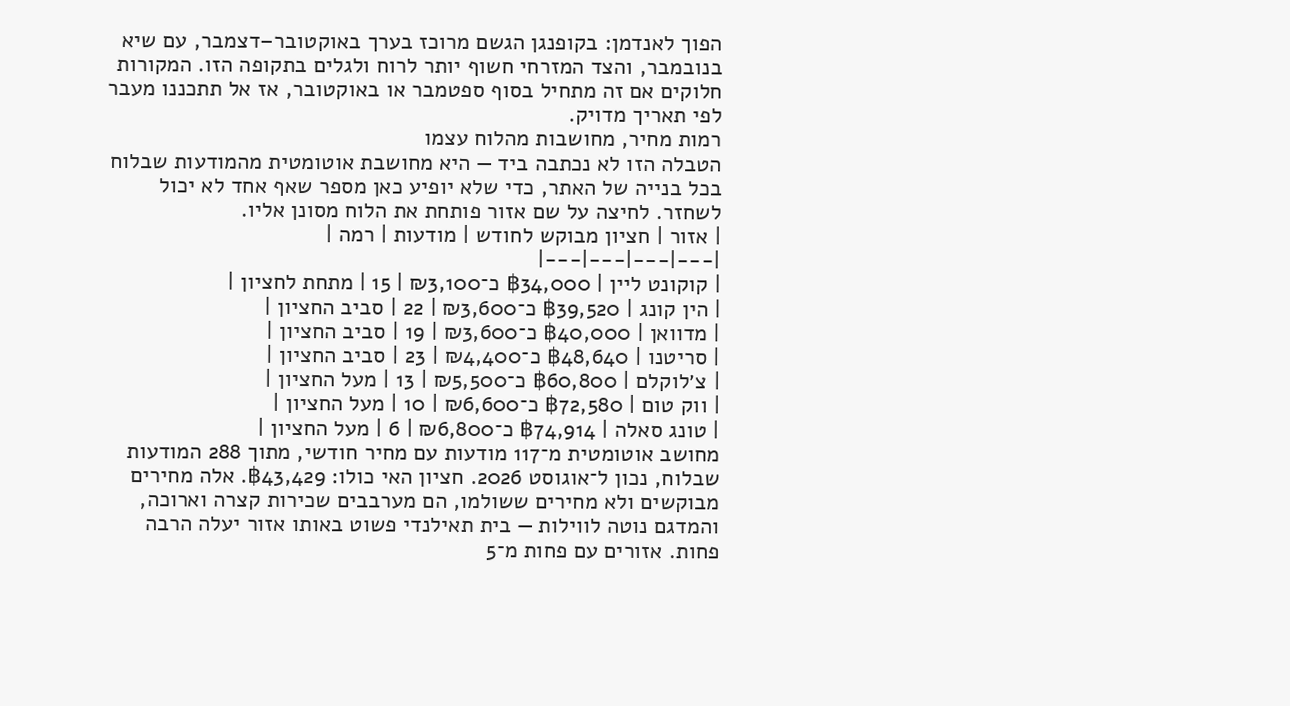הפוך לאנדמן: בקופנגן הגשם מרוכז בערך באוקטובר–דצמבר, עם שיא בנובמבר, והצד המזרחי חשוף יותר לרוח ולגלים בתקופה הזו. המקורות חלוקים אם זה מתחיל בסוף ספטמבר או באוקטובר, אז אל תתכננו מעבר לפי תאריך מדויק.
רמות מחיר, מחושבות מהלוח עצמו
הטבלה הזו לא נכתבה ביד — היא מחושבת אוטומטית מהמודעות שבלוח בכל בנייה של האתר, כדי שלא יופיע כאן מספר שאף אחד לא יכול לשחזר. לחיצה על שם אזור פותחת את הלוח מסונן אליו.
| אזור | חציון מבוקש לחודש | מודעות | רמה |
|---|---|---|---|
| קוקונט ליין | ฿34,000 כ־₪3,100 | 15 | מתחת לחציון |
| הין קונג | ฿39,520 כ־₪3,600 | 22 | סביב החציון |
| מדוואן | ฿40,000 כ־₪3,600 | 19 | סביב החציון |
| סריטנו | ฿48,640 כ־₪4,400 | 23 | סביב החציון |
| צ׳לוקלם | ฿60,800 כ־₪5,500 | 13 | מעל החציון |
| ווק טום | ฿72,580 כ־₪6,600 | 10 | מעל החציון |
| טונג סאלה | ฿74,914 כ־₪6,800 | 6 | מעל החציון |
מחושב אוטומטית מ־117 מודעות עם מחיר חודשי, מתוך 288 המודעות שבלוח, נכון ל־אוגוסט 2026. חציון האי כולו: ฿43,429. אלה מחירים מבוקשים ולא מחירים ששולמו, הם מערבבים שכירות קצרה וארוכה, והמדגם נוטה לווילות — בית תאילנדי פשוט באותו אזור יעלה הרבה פחות. אזורים עם פחות מ־5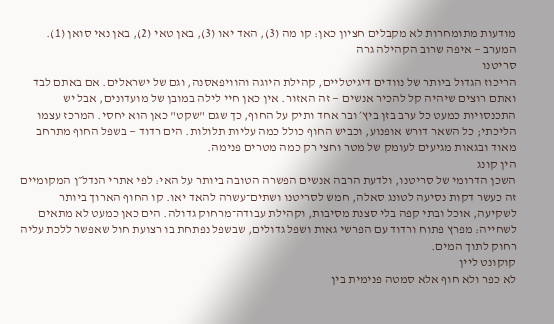מודעות מתומחרות לא מקבלים חציון כאן: קו מה (3), האד יאו (3), באן טאי (2), באן נאי סואן (1).
המערב — איפה שרוב הקהילה גרה
סריטנו
הריכוז הגדול ביותר של נוודים דיגיטליים, קהילת היוגה והוויפאסנה, וגם של ישראלים. אם באתם לבד ואתם רוצים שיהיה קל להכיר אנשים — זה האזור. אין כאן חיי לילה במובן של מועדונים, אבל יש התכנסויות כמעט כל ערב בזן ביץ׳ ובר אחד ותיק על החוף, כך שגם "שקט" כאן הוא יחסי. המרכז עצמו הליכתי; כל השאר דורש אופנוע, וכביש החוף כולל כמה עליות תלולות. הים רדוד — בשפל החוף מתרחב מאוד ובגאות מגיעים לעומק של מטר וחצי רק כמה מטרים פנימה.
הין קונג
השכן הדרומי של סריטנו, ולדעת הרבה אנשים הפשרה הטובה ביותר על האי: לפי אתרי הנדל״ן המקומיים זה כעשר דקות נסיעה לטונג סאלה, חמש לסריטנו ושתים־עשרה להאד יאו. קו החוף הארוך ביותר לשקיעה, אוכל ובתי קפה בלי סצנת מסיבות, וקהילת עבודה־מרחוק גדולה. הים כאן כמעט לא מתאים לשחייה: מפרץ פתוח ורדוד עם הפרשי גאות ושפל גדולים, שבשפל נפתחת בו רצועת חול שאפשר ללכת עליה רחוק לתוך המים.
קוקונט ליין
לא כפר ולא חוף אלא סמטה פנימית בין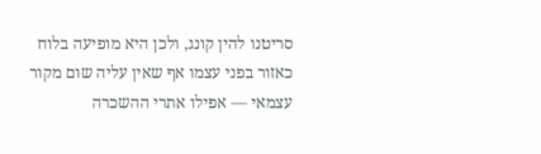סריטנו להין קונג, ולכן היא מופיעה בלוח כאזור בפני עצמו אף שאין עליה שום מקור עצמאי — אפילו אתרי ההשכרה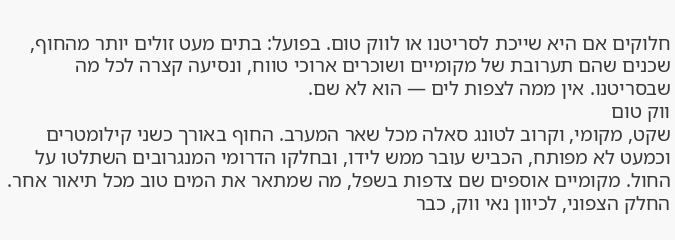חלוקים אם היא שייכת לסריטנו או לווק טום. בפועל: בתים מעט זולים יותר מהחוף, שכנים שהם תערובת של מקומיים ושוכרים ארוכי טווח, ונסיעה קצרה לכל מה שבסריטנו. אין ממה לצפות לים — הוא לא שם.
ווק טום
שקט, מקומי, וקרוב לטונג סאלה מכל שאר המערב. החוף באורך כשני קילומטרים וכמעט לא מפותח, הכביש עובר ממש לידו, ובחלקו הדרומי המנגרובים השתלטו על החול. מקומיים אוספים שם צדפות בשפל, מה שמתאר את המים טוב מכל תיאור אחר. החלק הצפוני, לכיוון נאי ווק, כבר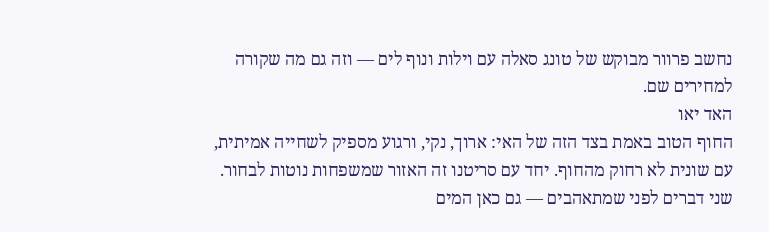נחשב פרוור מבוקש של טונג סאלה עם וילות ונוף לים — וזה גם מה שקורה למחירים שם.
האד יאו
החוף הטוב באמת בצד הזה של האי: ארוך, נקי, ורגוע מספיק לשחייה אמיתית, עם שונית לא רחוק מהחוף. יחד עם סריטנו זה האזור שמשפחות נוטות לבחור. שני דברים לפני שמתאהבים — גם כאן המים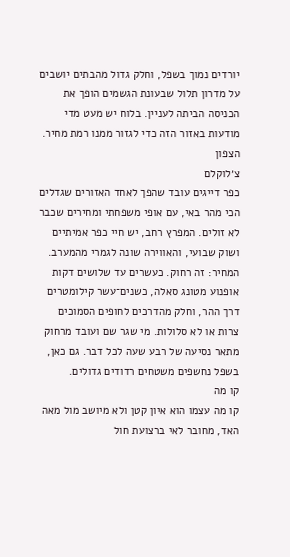יורדים נמוך בשפל, וחלק גדול מהבתים יושבים על מדרון תלול שבעונת הגשמים הופך את הכניסה הביתה לעניין. בלוח יש מעט מדי מודעות באזור הזה כדי לגזור ממנו רמת מחיר.
הצפון
צ׳לוקלם
כפר דייגים עובד שהפך לאחד האזורים שגדלים הכי מהר באי, עם אופי משפחתי ומחירים שכבר לא זולים. המפרץ רחב, יש חיי כפר אמיתיים ושוק שבועי, והאווירה שונה לגמרי מהמערב. המחיר: זה רחוק. כעשרים עד שלושים דקות אופנוע מטונג סאלה, כשנים־עשר קילומטרים דרך ההר, וחלק מהדרכים לחופים הסמוכים צרות או לא סלולות. מי שגר שם ועובד מרחוק מתאר נסיעה של רבע שעה לכל דבר. גם כאן, בשפל נחשפים משטחים רדודים גדולים.
קו מה
קו מה עצמו הוא איון קטן ולא מיושב מול מאה האד, מחובר לאי ברצועת חול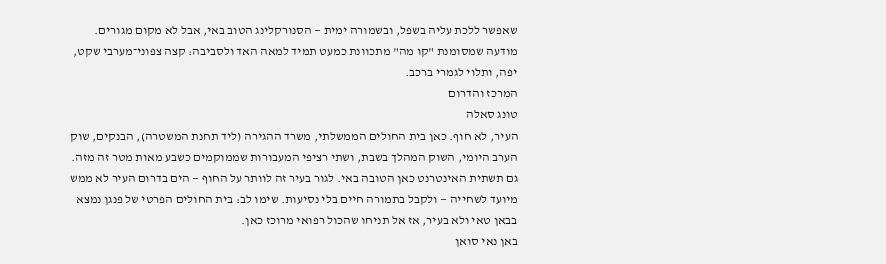שאפשר ללכת עליה בשפל, ובשמורה ימית — הסנורקלינג הטוב באי, אבל לא מקום מגורים. מודעה שמסומנת "קו מה" מתכוונת כמעט תמיד למאה האד ולסביבה: קצה צפוני־מערבי שקט, יפה, ותלוי לגמרי ברכב.
המרכז והדרום
טונג סאלה
העיר, לא חוף. כאן בית החולים הממשלתי, משרד ההגירה (ליד תחנת המשטרה), הבנקים, שוק הערב היומי, השוק המהלך בשבת, ושתי רציפי המעבורות שממוקמים כשבע מאות מטר זה מזה. גם תשתית האינטרנט כאן הטובה באי. לגור בעיר זה לוותר על החוף — הים בדרום העיר לא ממש מיועד לשחייה — ולקבל בתמורה חיים בלי נסיעות. שימו לב: בית החולים הפרטי של פנגן נמצא בבאן טאי ולא בעיר, אז אל תניחו שהכול רפואי מרוכז כאן.
באן נאי סואן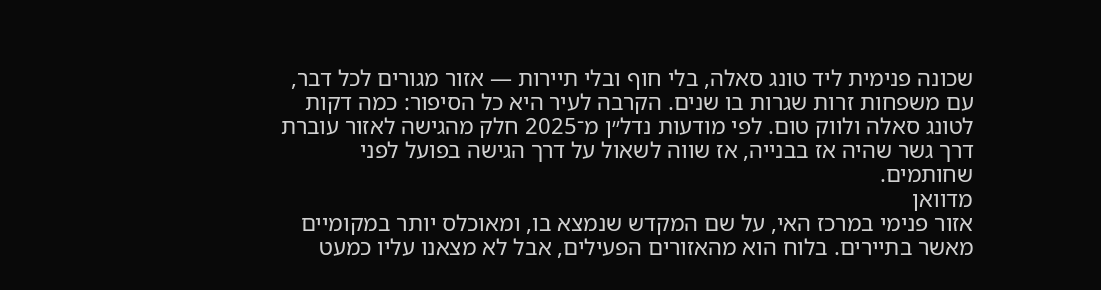שכונה פנימית ליד טונג סאלה, בלי חוף ובלי תיירות — אזור מגורים לכל דבר, עם משפחות זרות שגרות בו שנים. הקרבה לעיר היא כל הסיפור: כמה דקות לטונג סאלה ולווק טום. לפי מודעות נדל״ן מ־2025 חלק מהגישה לאזור עוברת דרך גשר שהיה אז בבנייה, אז שווה לשאול על דרך הגישה בפועל לפני שחותמים.
מדוואן
אזור פנימי במרכז האי, על שם המקדש שנמצא בו, ומאוכלס יותר במקומיים מאשר בתיירים. בלוח הוא מהאזורים הפעילים, אבל לא מצאנו עליו כמעט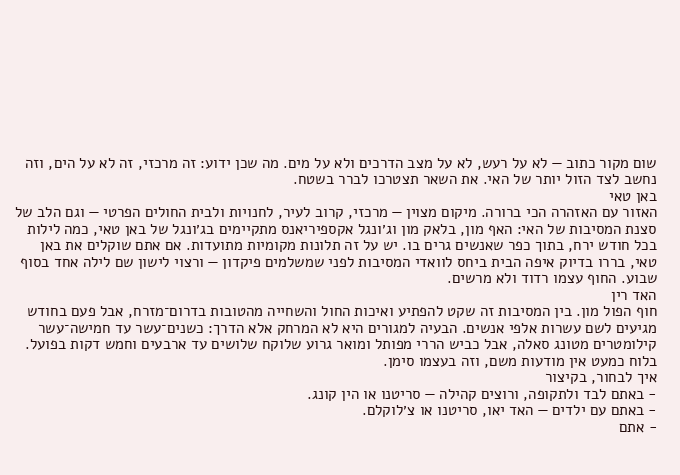שום מקור כתוב — לא על רעש, לא על מצב הדרכים ולא על מים. מה שכן ידוע: זה מרכזי, זה לא על הים, וזה נחשב לצד הזול יותר של האי. את השאר תצטרכו לברר בשטח.
באן טאי
האזור עם האזהרה הכי ברורה. מיקום מצוין — מרכזי, קרוב לעיר, לחנויות ולבית החולים הפרטי — וגם הלב של סצנת המסיבות של האי: האף מון, בלאק מון וג׳ונגל אקספיריאנס מתקיימים בג׳ונגל של באן טאי, כמה לילות בכל חודש ירח, בתוך כפר שאנשים גרים בו. יש על זה תלונות מקומיות מתועדות. אם אתם שוקלים את באן טאי, בררו בדיוק איפה הבית ביחס לוואדי המסיבות לפני שמשלמים פיקדון — ורצוי לישון שם לילה אחד בסוף שבוע. החוף עצמו רדוד ולא מרשים.
האד רין
חוף הפול מון. בין המסיבות זה שקט להפתיע ואיכות החול והשחייה מהטובות בדרום־מזרח, אבל פעם בחודש מגיעים לשם עשרות אלפי אנשים. הבעיה למגורים היא לא המרחק אלא הדרך: כשנים־עשר עד חמישה־עשר קילומטרים מטונג סאלה, אבל כביש הררי מפותל ומואר גרוע שלוקח שלושים עד ארבעים וחמש דקות בפועל. בלוח כמעט אין מודעות משם, וזה בעצמו סימן.
איך לבחור, בקיצור
- באתם לבד ולתקופה, ורוצים קהילה — סריטנו או הין קונג.
- באתם עם ילדים — האד יאו, סריטנו או צ׳לוקלם.
- אתם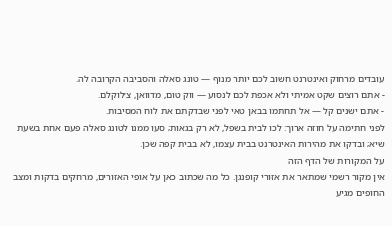עובדים מרחוק ואינטרנט חשוב לכם יותר מנוף — טונג סאלה והסביבה הקרובה לה.
- אתם רוצים שקט אמיתי ולא אכפת לכם לנסוע — ווק טום, מדוואן, צ׳לוקלם.
- אתם ישנים קל — אל תחתמו בבאן טאי לפני שבדקתם את לוח המסיבות.
לפני חתימה על חוזה ארוך: לכו לבית בשפל, לא רק בגאות; סעו ממנו לטונג סאלה פעם אחת בשעת שיא; ובדקו את מהירות האינטרנט בבית עצמו, לא בבית קפה שכן.
על המקורות של הדף הזה
אין מקור רשמי שמתאר את אזורי קופנגן. כל מה שכתוב כאן על אופי האזורים, מרחקים בדקות ומצב החופים מגיע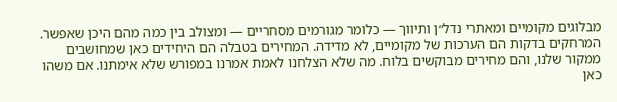מבלוגים מקומיים ומאתרי נדל״ן ותיווך — כלומר מגורמים מסחריים — ומצולב בין כמה מהם היכן שאפשר. המרחקים בדקות הם הערכות של מקומיים, לא מדידה. המחירים בטבלה הם היחידים כאן שמחושבים ממקור שלנו, והם מחירים מבוקשים בלוח. מה שלא הצלחנו לאמת אמרנו במפורש שלא אימתנו. אם משהו כאן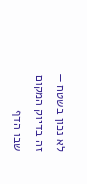לא נכון בשטח — זה בדיוק המקום שבו הדף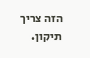הזה צריך תיקון.